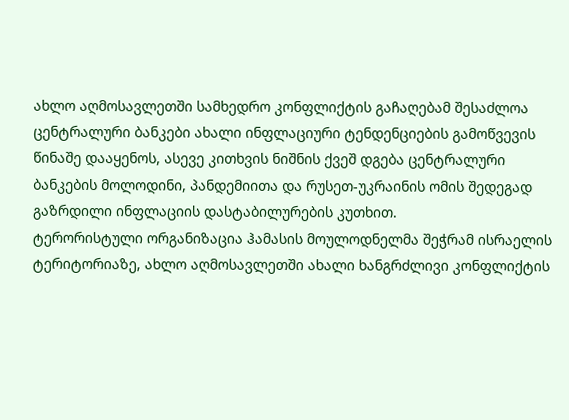ახლო აღმოსავლეთში სამხედრო კონფლიქტის გაჩაღებამ შესაძლოა ცენტრალური ბანკები ახალი ინფლაციური ტენდენციების გამოწვევის წინაშე დააყენოს, ასევე კითხვის ნიშნის ქვეშ დგება ცენტრალური ბანკების მოლოდინი, პანდემიითა და რუსეთ-უკრაინის ომის შედეგად გაზრდილი ინფლაციის დასტაბილურების კუთხით.
ტერორისტული ორგანიზაცია ჰამასის მოულოდნელმა შეჭრამ ისრაელის ტერიტორიაზე, ახლო აღმოსავლეთში ახალი ხანგრძლივი კონფლიქტის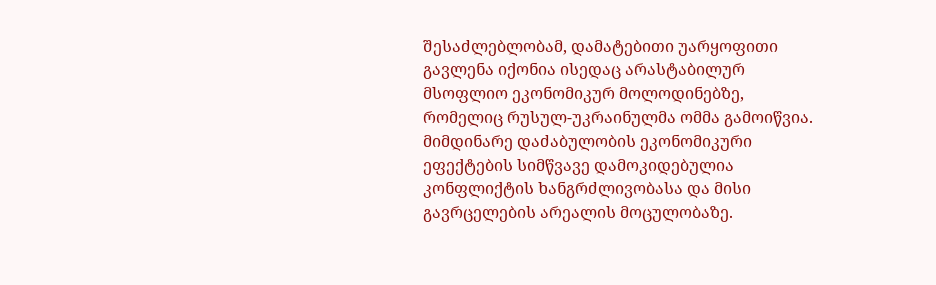შესაძლებლობამ, დამატებითი უარყოფითი გავლენა იქონია ისედაც არასტაბილურ მსოფლიო ეკონომიკურ მოლოდინებზე, რომელიც რუსულ-უკრაინულმა ომმა გამოიწვია.
მიმდინარე დაძაბულობის ეკონომიკური ეფექტების სიმწვავე დამოკიდებულია კონფლიქტის ხანგრძლივობასა და მისი გავრცელების არეალის მოცულობაზე.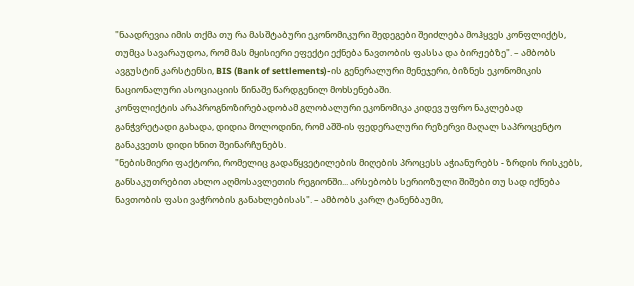"ნაადრევია იმის თქმა თუ რა მასშტაბური ეკონომიკური შედეგები შეიძლება მოჰყვეს კონფლიქტს, თუმცა სავარაუდოა, რომ მას მყისიერი ეფექტი ექნება ნავთობის ფასსა და ბირჟებზე". – ამბობს ავგუსტინ კარსტენსი, BIS (Bank of settlements)-ის გენერალური მენეჯერი, ბიზნეს ეკონომიკის ნაციონალური ასოციაციის წინაშე წარდგენილ მოხსენებაში.
კონფლიქტის არაპროგნოზირებადობამ გლობალური ეკონომიკა კიდევ უფრო ნაკლებად განჭვრეტადი გახადა, დიდია მოლოდინი, რომ აშშ-ის ფედერალური რეზერვი მაღალ საპროცენტო განაკვეთს დიდი ხნით შეინარჩუნებს.
"ნებისმიერი ფაქტორი, რომელიც გადაწყვეტილების მიღების პროცესს აჭიანურებს - ზრდის რისკებს, განსაკუთრებით ახლო აღმოსავლეთის რეგიონში... არსებობს სერიოზული შიშები თუ სად იქნება ნავთობის ფასი ვაჭრობის განახლებისას". – ამბობს კარლ ტანენბაუმი,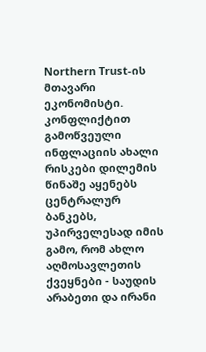Northern Trust-ის მთავარი ეკონომისტი.
კონფლიქტით გამოწვეული ინფლაციის ახალი რისკები დილემის წინაშე აყენებს ცენტრალურ ბანკებს, უპირველესად იმის გამო, რომ ახლო აღმოსავლეთის ქვეყნები - საუდის არაბეთი და ირანი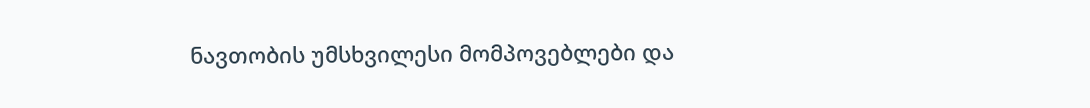ნავთობის უმსხვილესი მომპოვებლები და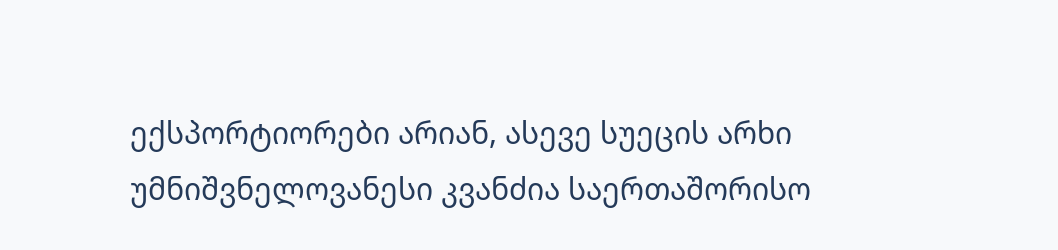ექსპორტიორები არიან, ასევე სუეცის არხი უმნიშვნელოვანესი კვანძია საერთაშორისო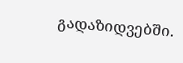გადაზიდვებში.